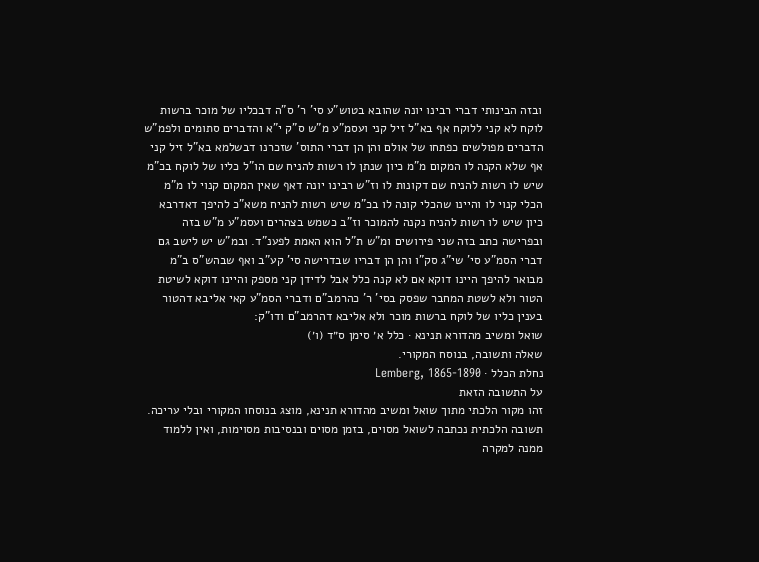ובזה הבינותי דברי רבינו יונה שהובא בטוש"ע סי' ר' ס"ה דבכליו של מוכר ברשות לוקח לא קני ללוקח אף בא"ל זיל קני ועסמ"ע מ"ש ס"ק י"א והדברים סתומים ולפמ"ש הדברים מפולשים כפתחו של אולם והן הן דברי התוס' שזכרנו דבשלמא בא"ל זיל קני אף שלא הקנה לו המקום מ"מ כיון שנתן לו רשות להניח שם הו"ל כליו של לוקח בכ"מ שיש לו רשות להניח שם דקונות לו וז"ש רבינו יונה דאף שאין המקום קנוי לו מ"מ הכלי קנוי לו והיינו שהכלי קונה לו בכ"מ שיש רשות להניח משא"כ להיפך דאדרבא כיון שיש לו רשות להניח נקנה להמוכר וז"ב כשמש בצהרים ועסמ"ע מ"ש בזה ובפרישה כתב בזה שני פירושים ומ"ש ת"ל הוא האמת לפענ"ד. ובמ"ש יש לישב גם דברי הסמ"ע סי' שי"ג סק"ו והן הן דבריו שבדרישה סי' קע"ב ואף שבהש"ס ב"מ מבואר להיפך היינו דוקא אם לא קנה כלל אבל לדידן קני מספק והיינו דוקא לשיטת הטור ולא לשטת המחבר שפסק בסי' ר' כהרמב"ם ודברי הסמ"ע קאי אליבא דהטור בענין כליו של לוקח ברשות מוכר ולא אליבא דהרמב"ם ודו"ק:
שואל ומשיב מהדורא תנינא · כלל א׳ סימן ס״ד (ו׳)
שאלה ותשובה, בנוסח המקורי.
נחלת הכלל · Lemberg, 1865-1890
על התשובה הזאת
זהו מקור הלכתי מתוך שואל ומשיב מהדורא תנינא, מוצג בנוסחו המקורי ובלי עריכה. תשובה הלכתית נכתבה לשואל מסוים, בזמן מסוים ובנסיבות מסוימות, ואין ללמוד ממנה למקרה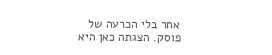אחר בלי הכרעה של פוסק. הצגתה כאן היא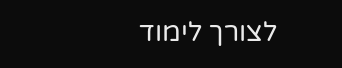לצורך לימוד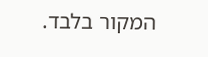המקור בלבד.